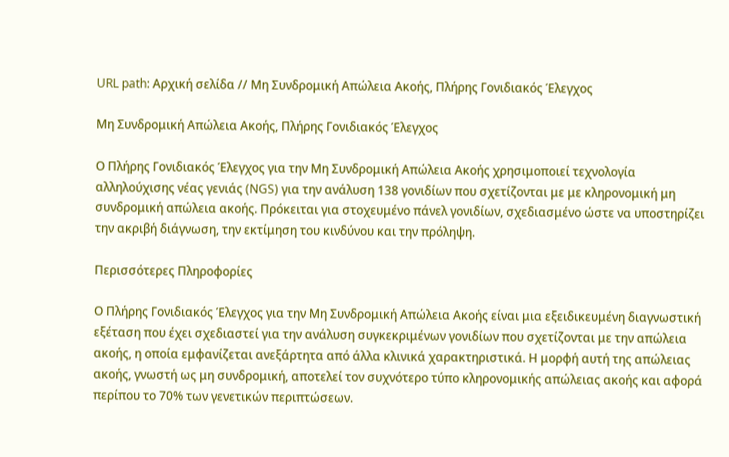URL path: Αρχική σελίδα // Μη Συνδρομική Απώλεια Ακοής, Πλήρης Γονιδιακός Έλεγχος

Μη Συνδρομική Απώλεια Ακοής, Πλήρης Γονιδιακός Έλεγχος

Ο Πλήρης Γονιδιακός Έλεγχος για την Μη Συνδρομική Απώλεια Ακοής χρησιμοποιεί τεχνολογία αλληλούχισης νέας γενιάς (NGS) για την ανάλυση 138 γονιδίων που σχετίζονται με με κληρονομική μη συνδρομική απώλεια ακοής. Πρόκειται για στοχευμένο πάνελ γονιδίων, σχεδιασμένο ώστε να υποστηρίζει την ακριβή διάγνωση, την εκτίμηση του κινδύνου και την πρόληψη.

Περισσότερες Πληροφορίες

Ο Πλήρης Γονιδιακός Έλεγχος για την Μη Συνδρομική Απώλεια Ακοής είναι μια εξειδικευμένη διαγνωστική εξέταση που έχει σχεδιαστεί για την ανάλυση συγκεκριμένων γονιδίων που σχετίζονται με την απώλεια ακοής, η οποία εμφανίζεται ανεξάρτητα από άλλα κλινικά χαρακτηριστικά. Η μορφή αυτή της απώλειας ακοής, γνωστή ως μη συνδρομική, αποτελεί τον συχνότερο τύπο κληρονομικής απώλειας ακοής και αφορά περίπου το 70% των γενετικών περιπτώσεων.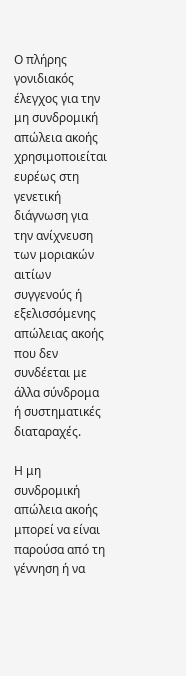Ο πλήρης γονιδιακός έλεγχος για την μη συνδρομική απώλεια ακοής χρησιμοποιείται ευρέως στη γενετική διάγνωση για την ανίχνευση των μοριακών αιτίων συγγενούς ή εξελισσόμενης απώλειας ακοής που δεν συνδέεται με άλλα σύνδρομα ή συστηματικές διαταραχές.

Η μη συνδρομική απώλεια ακοής μπορεί να είναι παρούσα από τη γέννηση ή να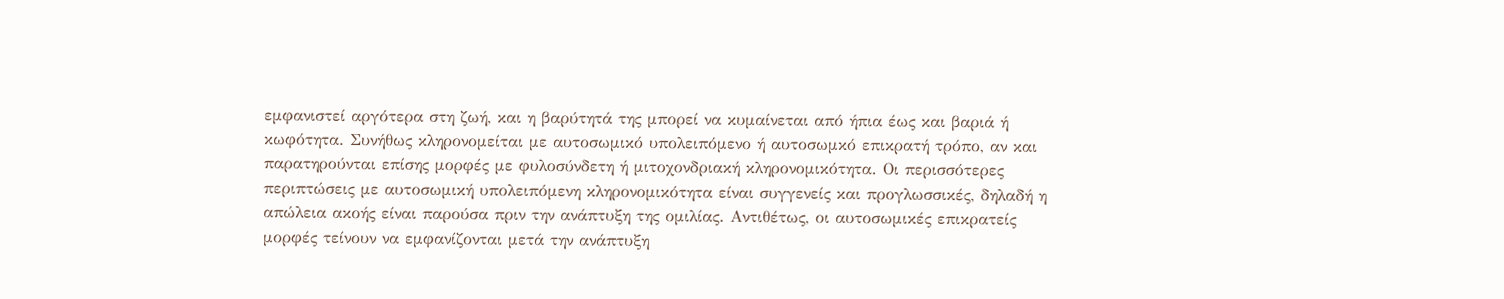εμφανιστεί αργότερα στη ζωή, και η βαρύτητά της μπορεί να κυμαίνεται από ήπια έως και βαριά ή κωφότητα. Συνήθως κληρονομείται με αυτοσωμικό υπολειπόμενο ή αυτοσωμκό επικρατή τρόπο, αν και παρατηρούνται επίσης μορφές με φυλοσύνδετη ή μιτοχονδριακή κληρονομικότητα. Οι περισσότερες περιπτώσεις με αυτοσωμική υπολειπόμενη κληρονομικότητα είναι συγγενείς και προγλωσσικές, δηλαδή η απώλεια ακοής είναι παρούσα πριν την ανάπτυξη της ομιλίας. Αντιθέτως, οι αυτοσωμικές επικρατείς μορφές τείνουν να εμφανίζονται μετά την ανάπτυξη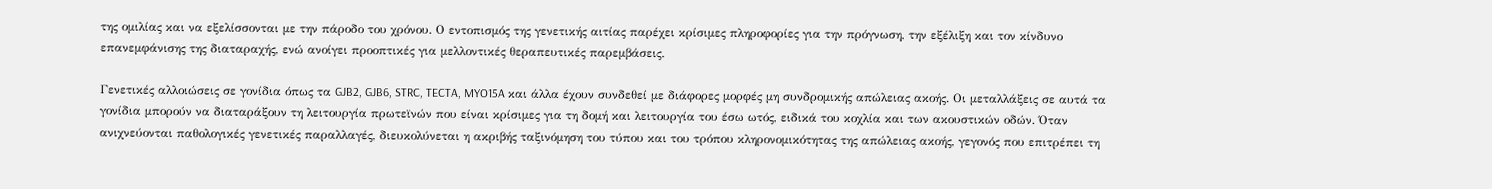της ομιλίας και να εξελίσσονται με την πάροδο του χρόνου. Ο εντοπισμός της γενετικής αιτίας παρέχει κρίσιμες πληροφορίες για την πρόγνωση, την εξέλιξη και τον κίνδυνο επανεμφάνισης της διαταραχής, ενώ ανοίγει προοπτικές για μελλοντικές θεραπευτικές παρεμβάσεις.

Γενετικές αλλοιώσεις σε γονίδια όπως τα GJB2, GJB6, STRC, TECTA, MYO15A και άλλα έχουν συνδεθεί με διάφορες μορφές μη συνδρομικής απώλειας ακοής. Οι μεταλλάξεις σε αυτά τα γονίδια μπορούν να διαταράξουν τη λειτουργία πρωτεϊνών που είναι κρίσιμες για τη δομή και λειτουργία του έσω ωτός, ειδικά του κοχλία και των ακουστικών οδών. Όταν ανιχνεύονται παθολογικές γενετικές παραλλαγές, διευκολύνεται η ακριβής ταξινόμηση του τύπου και του τρόπου κληρονομικότητας της απώλειας ακοής, γεγονός που επιτρέπει τη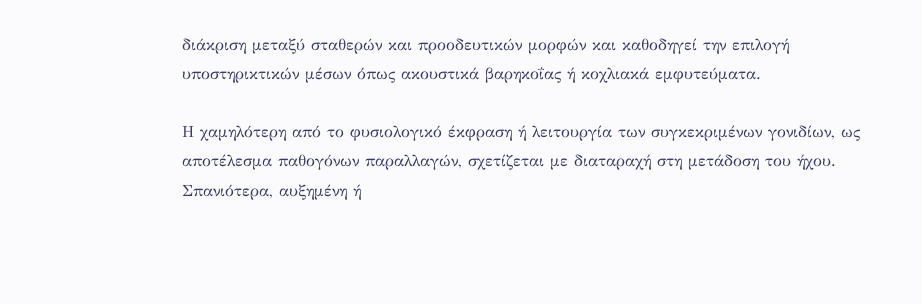διάκριση μεταξύ σταθερών και προοδευτικών μορφών και καθοδηγεί την επιλογή υποστηρικτικών μέσων όπως ακουστικά βαρηκοΐας ή κοχλιακά εμφυτεύματα.

Η χαμηλότερη από το φυσιολογικό έκφραση ή λειτουργία των συγκεκριμένων γονιδίων, ως αποτέλεσμα παθογόνων παραλλαγών, σχετίζεται με διαταραχή στη μετάδοση του ήχου. Σπανιότερα, αυξημένη ή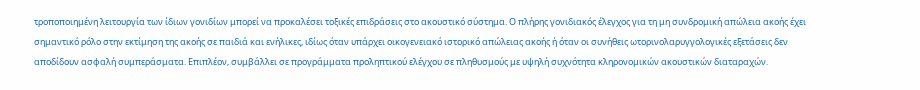τροποποιημένη λειτουργία των ίδιων γονιδίων μπορεί να προκαλέσει τοξικές επιδράσεις στο ακουστικό σύστημα. Ο πλήρης γονιδιακός έλεγχος για τη μη συνδρομική απώλεια ακοής έχει σημαντικό ρόλο στην εκτίμηση της ακοής σε παιδιά και ενήλικες, ιδίως όταν υπάρχει οικογενειακό ιστορικό απώλειας ακοής ή όταν οι συνήθεις ωτορινολαρυγγολογικές εξετάσεις δεν αποδίδουν ασφαλή συμπεράσματα. Επιπλέον, συμβάλλει σε προγράμματα προληπτικού ελέγχου σε πληθυσμούς με υψηλή συχνότητα κληρονομικών ακουστικών διαταραχών.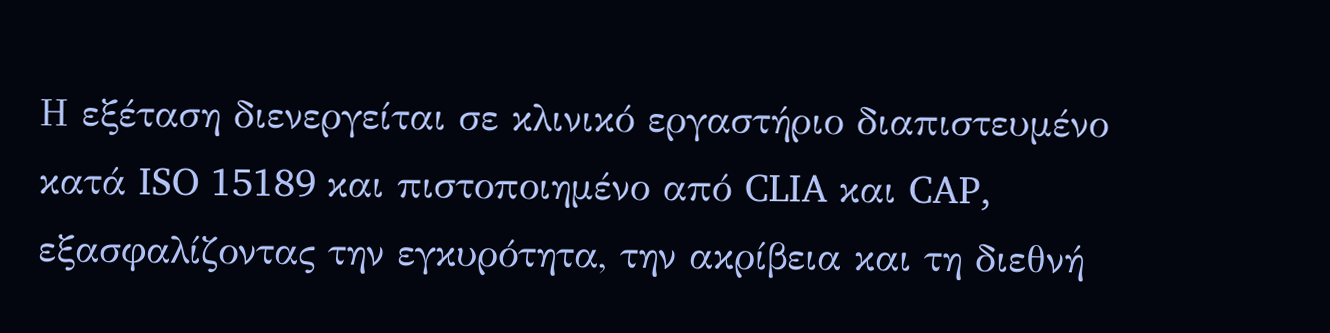Η εξέταση διενεργείται σε κλινικό εργαστήριο διαπιστευμένο κατά ISO 15189 και πιστοποιημένο από CLIA και CAP, εξασφαλίζοντας την εγκυρότητα, την ακρίβεια και τη διεθνή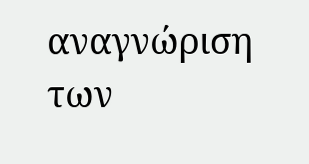αναγνώριση των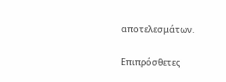αποτελεσμάτων.

Επιπρόσθετες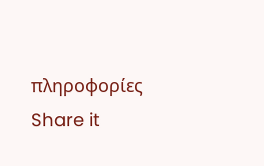πληροφορίες
Share it